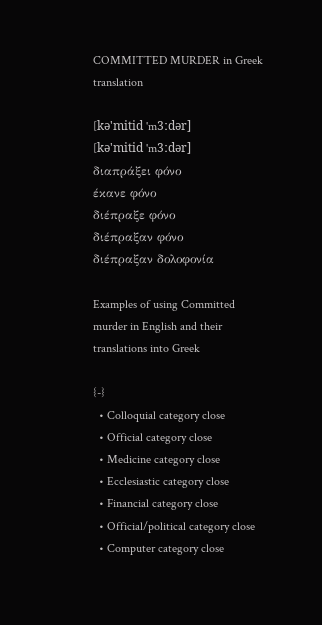COMMITTED MURDER in Greek translation

[kə'mitid 'm3ːdər]
[kə'mitid 'm3ːdər]
διαπράξει φόνο
έκανε φόνο
διέπραξε φόνο
διέπραξαν φόνο
διέπραξαν δολοφονία

Examples of using Committed murder in English and their translations into Greek

{-}
  • Colloquial category close
  • Official category close
  • Medicine category close
  • Ecclesiastic category close
  • Financial category close
  • Official/political category close
  • Computer category close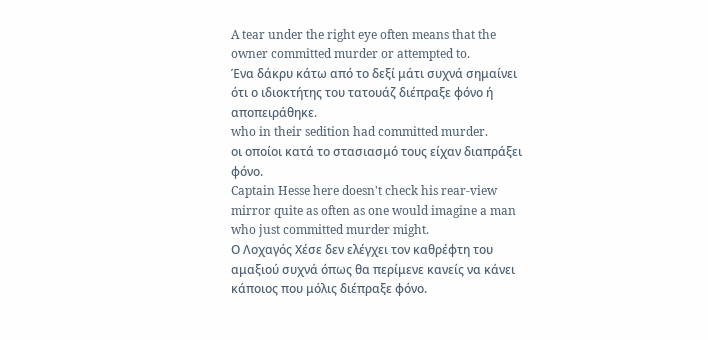A tear under the right eye often means that the owner committed murder or attempted to.
Ένα δάκρυ κάτω από το δεξί μάτι συχνά σημαίνει ότι ο ιδιοκτήτης του τατουάζ διέπραξε φόνο ή αποπειράθηκε.
who in their sedition had committed murder.
οι οποίοι κατά το στασιασμό τους είχαν διαπράξει φόνο.
Captain Hesse here doesn't check his rear-view mirror quite as often as one would imagine a man who just committed murder might.
Ο Λοχαγός Χέσε δεν ελέγχει τον καθρέφτη του αμαξιού συχνά όπως θα περίμενε κανείς να κάνει κάποιος που μόλις διέπραξε φόνο.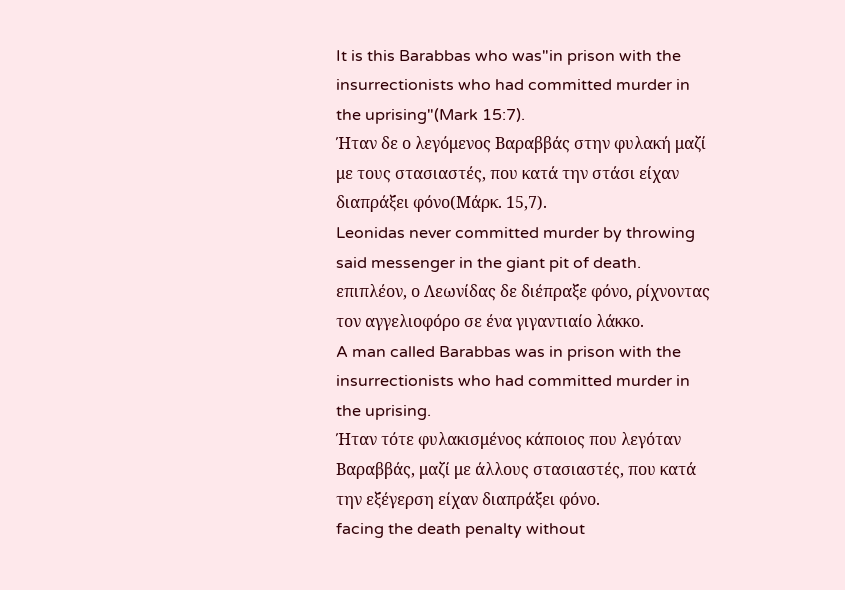It is this Barabbas who was"in prison with the insurrectionists who had committed murder in the uprising"(Mark 15:7).
Ήταν δε ο λεγόμενος Βαραββάς στην φυλακή μαζί με τους στασιαστές, που κατά την στάσι είχαν διαπράξει φόνο(Μάρκ. 15,7).
Leonidas never committed murder by throwing said messenger in the giant pit of death.
επιπλέον, ο Λεωνίδας δε διέπραξε φόνο, ρίχνοντας τον αγγελιοφόρο σε ένα γιγαντιαίο λάκκο.
A man called Barabbas was in prison with the insurrectionists who had committed murder in the uprising.
Ήταν τότε φυλακισμένος κάποιος που λεγόταν Βαραββάς, μαζί με άλλους στασιαστές, που κατά την εξέγερση είχαν διαπράξει φόνο.
facing the death penalty without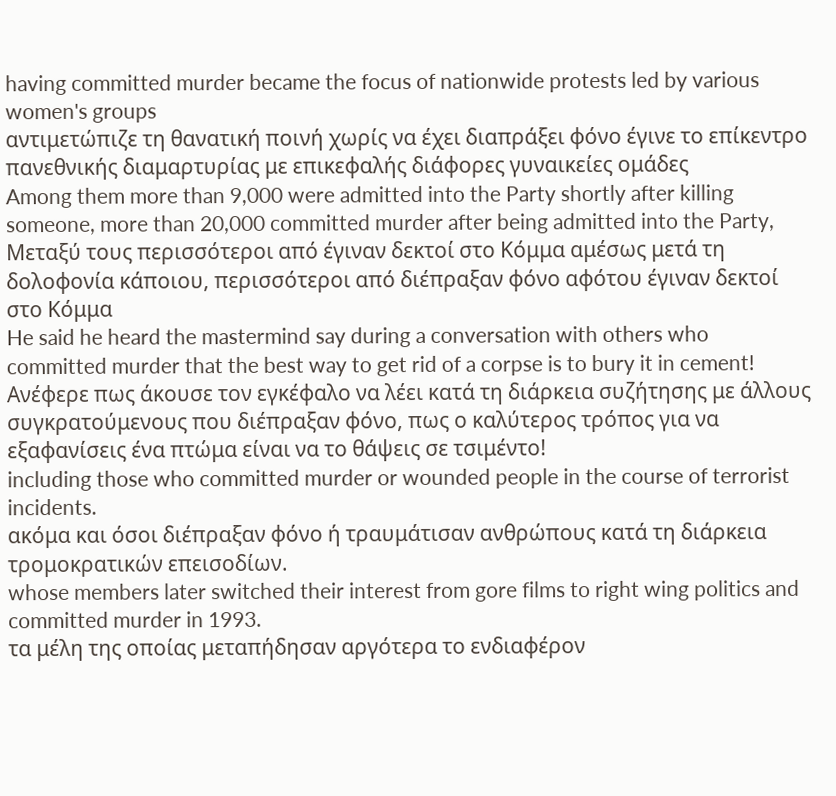having committed murder became the focus of nationwide protests led by various women's groups
αντιμετώπιζε τη θανατική ποινή χωρίς να έχει διαπράξει φόνο έγινε το επίκεντρο πανεθνικής διαμαρτυρίας με επικεφαλής διάφορες γυναικείες ομάδες
Among them more than 9,000 were admitted into the Party shortly after killing someone, more than 20,000 committed murder after being admitted into the Party,
Μεταξύ τους περισσότεροι από έγιναν δεκτοί στο Κόμμα αμέσως μετά τη δολοφονία κάποιου, περισσότεροι από διέπραξαν φόνο αφότου έγιναν δεκτοί στο Κόμμα
He said he heard the mastermind say during a conversation with others who committed murder that the best way to get rid of a corpse is to bury it in cement!
Ανέφερε πως άκουσε τον εγκέφαλο να λέει κατά τη διάρκεια συζήτησης με άλλους συγκρατούμενους που διέπραξαν φόνο, πως ο καλύτερος τρόπος για να εξαφανίσεις ένα πτώμα είναι να το θάψεις σε τσιμέντο!
including those who committed murder or wounded people in the course of terrorist incidents.
ακόμα και όσοι διέπραξαν φόνο ή τραυμάτισαν ανθρώπους κατά τη διάρκεια τρομοκρατικών επεισοδίων.
whose members later switched their interest from gore films to right wing politics and committed murder in 1993.
τα μέλη της οποίας μεταπήδησαν αργότερα το ενδιαφέρον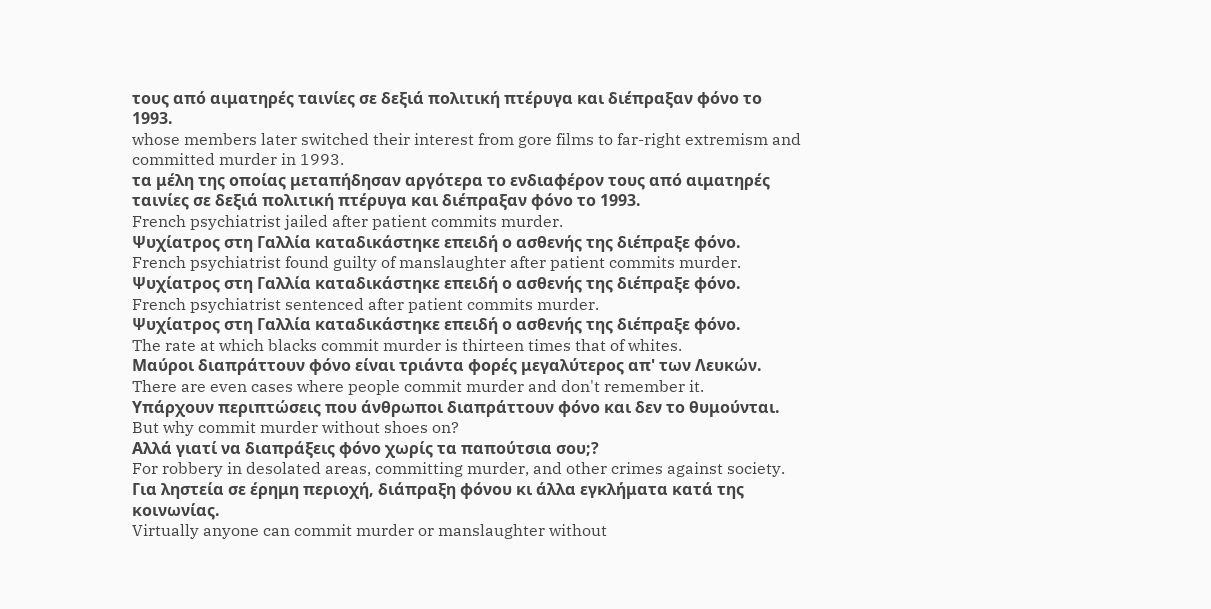τους από αιματηρές ταινίες σε δεξιά πολιτική πτέρυγα και διέπραξαν φόνο το 1993.
whose members later switched their interest from gore films to far-right extremism and committed murder in 1993.
τα μέλη της οποίας μεταπήδησαν αργότερα το ενδιαφέρον τους από αιματηρές ταινίες σε δεξιά πολιτική πτέρυγα και διέπραξαν φόνο το 1993.
French psychiatrist jailed after patient commits murder.
Ψυχίατρος στη Γαλλία καταδικάστηκε επειδή ο ασθενής της διέπραξε φόνο.
French psychiatrist found guilty of manslaughter after patient commits murder.
Ψυχίατρος στη Γαλλία καταδικάστηκε επειδή ο ασθενής της διέπραξε φόνο.
French psychiatrist sentenced after patient commits murder.
Ψυχίατρος στη Γαλλία καταδικάστηκε επειδή ο ασθενής της διέπραξε φόνο.
The rate at which blacks commit murder is thirteen times that of whites.
Μαύροι διαπράττουν φόνο είναι τριάντα φορές μεγαλύτερος απ' των Λευκών.
There are even cases where people commit murder and don't remember it.
Υπάρχουν περιπτώσεις που άνθρωποι διαπράττουν φόνο και δεν το θυμούνται.
But why commit murder without shoes on?
Αλλά γιατί να διαπράξεις φόνο χωρίς τα παπούτσια σου;?
For robbery in desolated areas, committing murder, and other crimes against society.
Για ληστεία σε έρημη περιοχή, διάπραξη φόνου κι άλλα εγκλήματα κατά της κοινωνίας.
Virtually anyone can commit murder or manslaughter without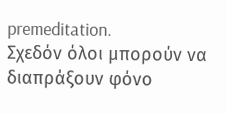premeditation.
Σχεδόν όλοι μπορούν να διαπράξουν φόνο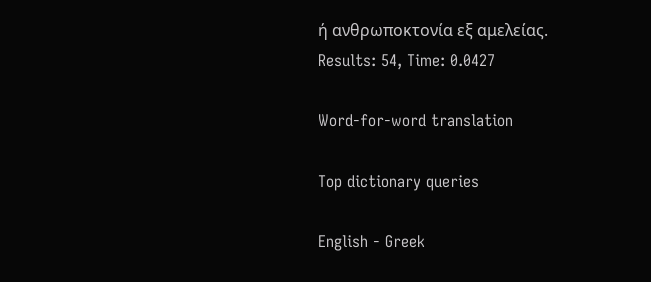ή ανθρωποκτονία εξ αμελείας.
Results: 54, Time: 0.0427

Word-for-word translation

Top dictionary queries

English - Greek